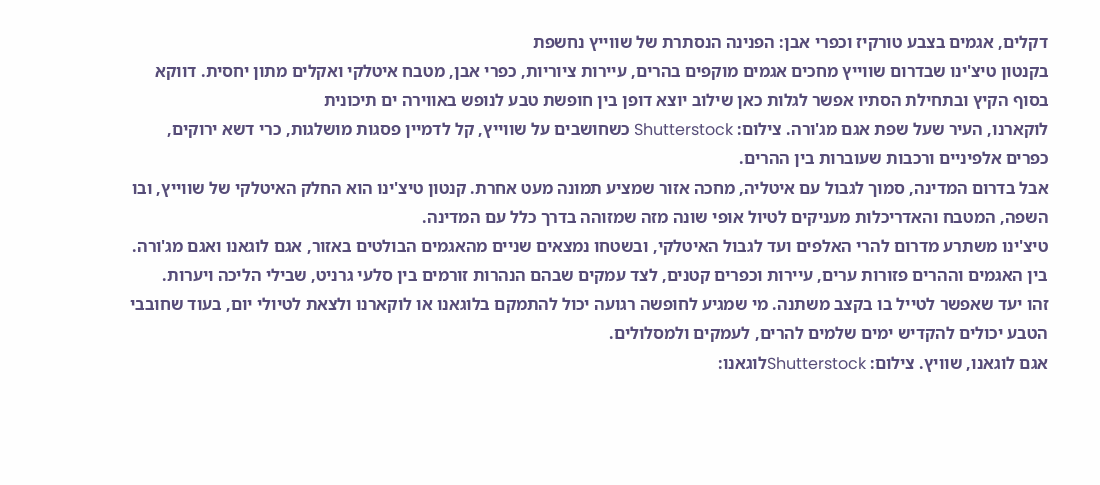דקלים, אגמים בצבע טורקיז וכפרי אבן: הפנינה הנסתרת של שווייץ נחשפת
בקנטון טיצ'ינו שבדרום שווייץ מחכים אגמים מוקפים בהרים, עיירות ציוריות, כפרי אבן, מטבח איטלקי ואקלים מתון יחסית. דווקא בסוף הקיץ ובתחילת הסתיו אפשר לגלות כאן שילוב יוצא דופן בין חופשת טבע לנופש באווירה ים תיכונית
לוקארנו, העיר שעל שפת אגם מג'ורה. צילום: Shutterstock כשחושבים על שווייץ, קל לדמיין פסגות מושלגות, כרי דשא ירוקים, כפרים אלפיניים ורכבות שעוברות בין ההרים.
אבל בדרום המדינה, סמוך לגבול עם איטליה, מחכה אזור שמציע תמונה מעט אחרת. קנטון טיצ'ינו הוא החלק האיטלקי של שווייץ, ובו השפה, המטבח והאדריכלות מעניקים לטיול אופי שונה מזה שמזוהה בדרך כלל עם המדינה.
טיצ'ינו משתרע מדרום להרי האלפים ועד לגבול האיטלקי, ובשטחו נמצאים שניים מהאגמים הבולטים באזור, אגם לוגאנו ואגם מג'ורה. בין האגמים וההרים פזורות ערים, עיירות וכפרים קטנים, לצד עמקים שבהם הנהרות זורמים בין סלעי גרניט, שבילי הליכה ויערות.
זהו יעד שאפשר לטייל בו בקצב משתנה. מי שמגיע לחופשה רגועה יכול להתמקם בלוגאנו או לוקארנו ולצאת לטיולי יום, בעוד שחובבי הטבע יכולים להקדיש ימים שלמים להרים, לעמקים ולמסלולים.
אגם לוגאנו, שוויץ. צילום: Shutterstockלוגאנו: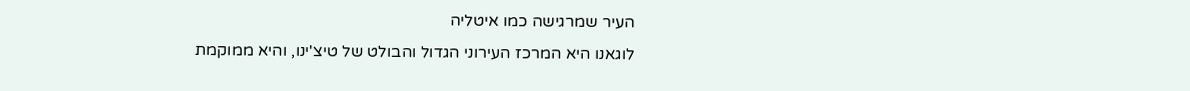העיר שמרגישה כמו איטליה
לוגאנו היא המרכז העירוני הגדול והבולט של טיצ'ינו, והיא ממוקמת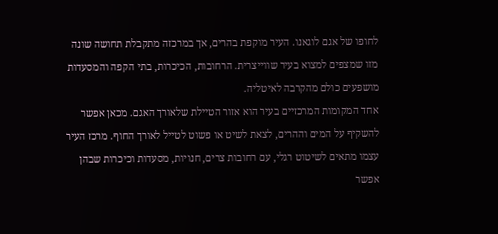לחופו של אגם לוגאנו. העיר מוקפת בהרים, אך במרכזה מתקבלת תחושה שונה מזו שמצפים למצוא בעיר שווייצרית. הרחובות, הכיכרות, בתי הקפה והמסעדות מושפעים כולם מהקרבה לאיטליה.
אחד המקומות המרכזיים בעיר הוא אזור הטיילת שלאורך האגם. מכאן אפשר להשקיף על המים וההרים, לצאת לשיט או פשוט לטייל לאורך החוף. מרכז העיר עצמו מתאים לשיטוט רגלי, עם רחובות צרים, חנויות, מסעדות וכיכרות שבהן אפשר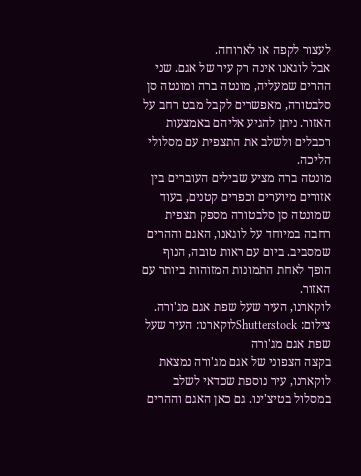לעצור לקפה או לארוחה.
אבל לוגאנו אינה רק עיר של אגם. שני ההרים שמעליה, מונטה ברה ומונטה סן סלבטורה, מאפשרים לקבל מבט רחב על האזור. ניתן להגיע אליהם באמצעות רכבלים ולשלב את התצפית עם מסלולי הליכה.
מונטה ברה מציע שבילים העוברים בין אזורים מיוערים וכפרים קטנים, בעוד שמונטה סן סלבטורה מספק תצפית רחבה במיוחד על לוגאנו, האגם וההרים שמסביב. ביום עם ראות טובה, הנוף הופך לאחת התמונות המזוהות ביותר עם האזור.
לוקארנו, העיר שעל שפת אגם מג'ורה. צילום: Shutterstockלוקארנו: העיר שעל שפת אגם מג'ורה
בקצה הצפוני של אגם מג'ורה נמצאת לוקארנו, עיר נוספת שכדאי לשלב במסלול בטיצ'ינו. גם כאן האגם וההרים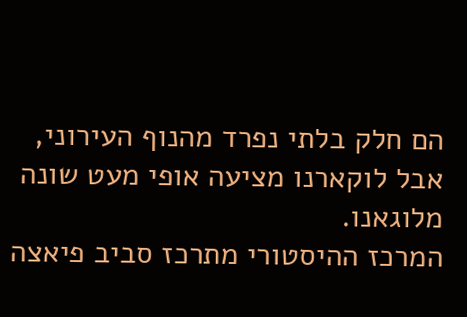הם חלק בלתי נפרד מהנוף העירוני, אבל לוקארנו מציעה אופי מעט שונה מלוגאנו.
המרכז ההיסטורי מתרכז סביב פיאצה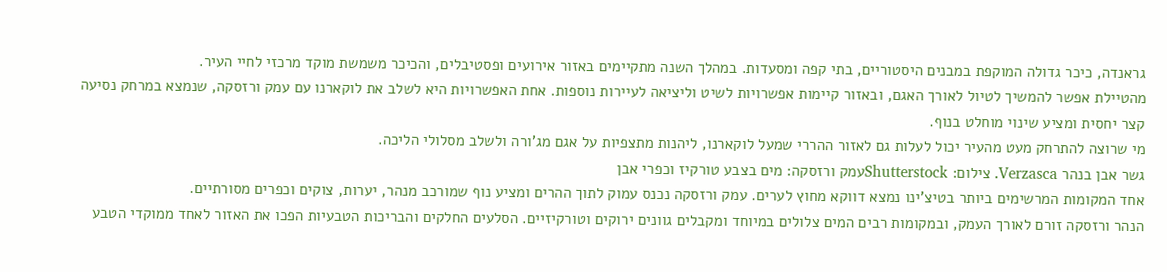גראנדה, כיכר גדולה המוקפת במבנים היסטוריים, בתי קפה ומסעדות. במהלך השנה מתקיימים באזור אירועים ופסטיבלים, והכיכר משמשת מוקד מרכזי לחיי העיר.
מהטיילת אפשר להמשיך לטיול לאורך האגם, ובאזור קיימות אפשרויות לשיט וליציאה לעיירות נוספות. אחת האפשרויות היא לשלב את לוקארנו עם עמק ורזסקה, שנמצא במרחק נסיעה קצר יחסית ומציע שינוי מוחלט בנוף.
מי שרוצה להתרחק מעט מהעיר יכול לעלות גם לאזור ההררי שמעל לוקארנו, ליהנות מתצפיות על אגם מג'ורה ולשלב מסלולי הליכה.
גשר אבן בנהר Verzasca. צילום: Shutterstockעמק ורזסקה: מים בצבע טורקיז וכפרי אבן
אחד המקומות המרשימים ביותר בטיצ'ינו נמצא דווקא מחוץ לערים. עמק ורזסקה נכנס עמוק לתוך ההרים ומציע נוף שמורכב מנהר, יערות, צוקים וכפרים מסורתיים.
הנהר ורזסקה זורם לאורך העמק, ובמקומות רבים המים צלולים במיוחד ומקבלים גוונים ירוקים וטורקיזיים. הסלעים החלקים והבריכות הטבעיות הפכו את האזור לאחד ממוקדי הטבע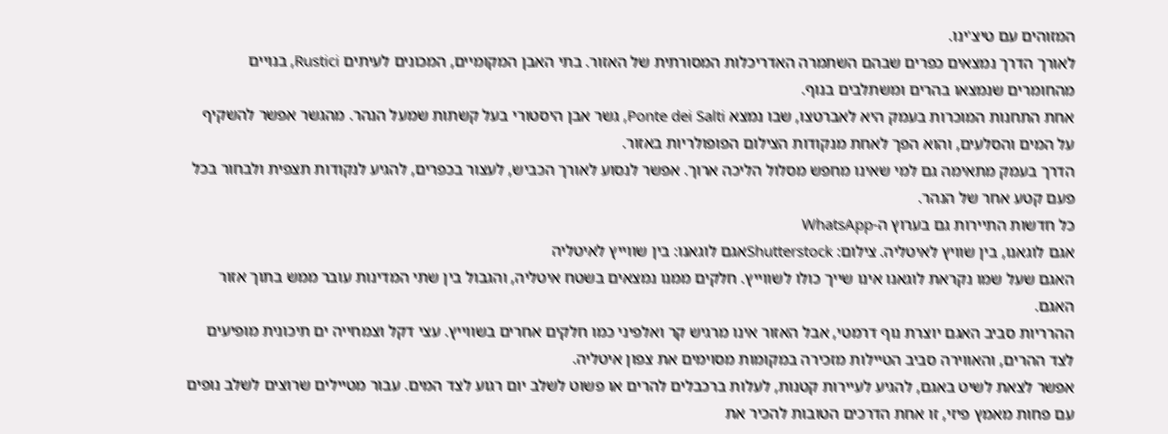המזוהים עם טיצ'ינו.
לאורך הדרך נמצאים כפרים שבהם השתמרה האדריכלות המסורתית של האזור. בתי האבן המקומיים, המכונים לעיתים Rustici, בנויים מהחומרים שנמצאו בהרים ומשתלבים בנוף.
אחת התחנות המוכרות בעמק היא לאברטצו, שבו נמצא Ponte dei Salti, גשר אבן היסטורי בעל קשתות שמעל הנהר. מהגשר אפשר להשקיף על המים והסלעים, והוא הפך לאחת מנקודות הצילום הפופולריות באזור.
הדרך בעמק מתאימה גם למי שאינו מחפש מסלול הליכה ארוך. אפשר לנסוע לאורך הכביש, לעצור בכפרים, להגיע לנקודות תצפית ולבחור בכל פעם קטע אחר של הנהר.
כל חדשות התיירות גם בערוץ ה-WhatsApp
אגם לוגאנו, בין שוויץ לאיטליה. צילום: Shutterstockאגם לוגאנו: בין שווייץ לאיטליה
האגם שעל שמו נקראת לוגאנו אינו שייך כולו לשווייץ. חלקים ממנו נמצאים בשטח איטליה, והגבול בין שתי המדינות עובר ממש בתוך אזור האגם.
ההרריות סביב האגם יוצרת נוף דרמטי, אבל האזור אינו מרגיש קר ואלפיני כמו חלקים אחרים בשווייץ. עצי דקל וצמחייה ים תיכונית מופיעים לצד ההרים, והאווירה סביב הטיילות מזכירה במקומות מסוימים את צפון איטליה.
אפשר לצאת לשיט באגם, להגיע לעיירות קטנות, לעלות ברכבלים להרים או פשוט לשלב יום רגוע לצד המים. עבור מטיילים שרוצים לשלב נופים עם פחות מאמץ פיזי, זו אחת הדרכים הטובות להכיר את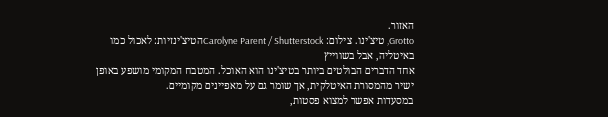האזור.
Grotto, טיצ'ינו. צילום: Carolyne Parent / Shutterstockהטיצ'ינזיות: לאכול כמו באיטליה, אבל בשווייץ
אחד הדברים הבולטים ביותר בטיצ'ינו הוא האוכל. המטבח המקומי מושפע באופן ישיר מהמסורת האיטלקית, אך שומר גם על מאפיינים מקומיים.
במסעדות אפשר למצוא פסטות,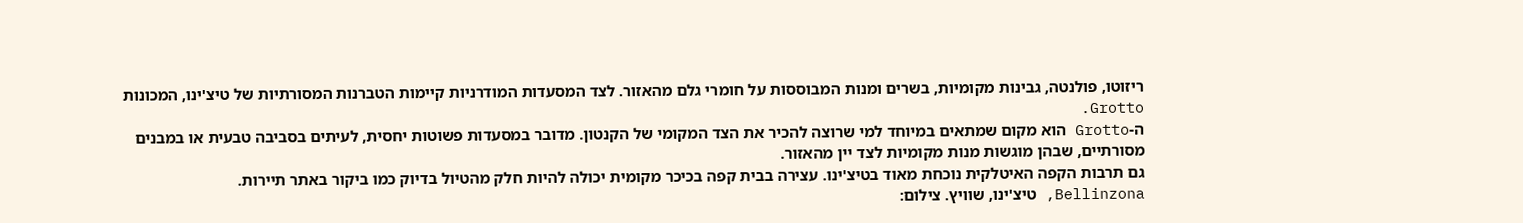ריזוטו, פולנטה, גבינות מקומיות, בשרים ומנות המבוססות על חומרי גלם מהאזור. לצד המסעדות המודרניות קיימות הטברנות המסורתיות של טיצ'ינו, המכונות Grotto.
ה-Grotto הוא מקום שמתאים במיוחד למי שרוצה להכיר את הצד המקומי של הקנטון. מדובר במסעדות פשוטות יחסית, לעיתים בסביבה טבעית או במבנים מסורתיים, שבהן מוגשות מנות מקומיות לצד יין מהאזור.
גם תרבות הקפה האיטלקית נוכחת מאוד בטיצ'ינו. עצירה בבית קפה בכיכר מקומית יכולה להיות חלק מהטיול בדיוק כמו ביקור באתר תיירות.
Bellinzona, טיצ'ינו, שוויץ. צילום: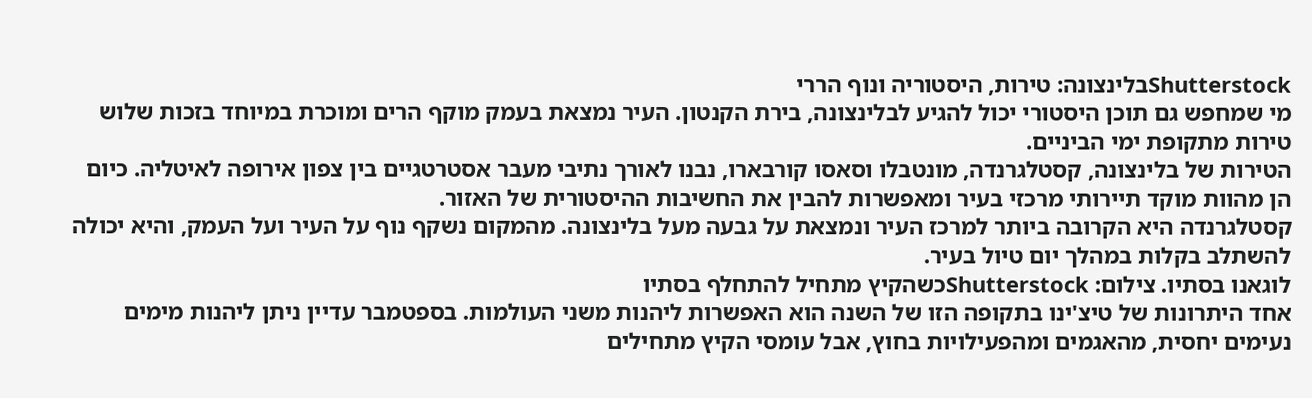Shutterstockבלינצונה: טירות, היסטוריה ונוף הררי
מי שמחפש גם תוכן היסטורי יכול להגיע לבלינצונה, בירת הקנטון. העיר נמצאת בעמק מוקף הרים ומוכרת במיוחד בזכות שלוש טירות מתקופת ימי הביניים.
הטירות של בלינצונה, קסטלגרנדה, מונטבלו וסאסו קורבארו, נבנו לאורך נתיבי מעבר אסטרטגיים בין צפון אירופה לאיטליה. כיום הן מהוות מוקד תיירותי מרכזי בעיר ומאפשרות להבין את החשיבות ההיסטורית של האזור.
קסטלגרנדה היא הקרובה ביותר למרכז העיר ונמצאת על גבעה מעל בלינצונה. מהמקום נשקף נוף על העיר ועל העמק, והיא יכולה להשתלב בקלות במהלך יום טיול בעיר.
לוגאנו בסתיו. צילום: Shutterstockכשהקיץ מתחיל להתחלף בסתיו
אחד היתרונות של טיצ'ינו בתקופה הזו של השנה הוא האפשרות ליהנות משני העולמות. בספטמבר עדיין ניתן ליהנות מימים נעימים יחסית, מהאגמים ומהפעילויות בחוץ, אבל עומסי הקיץ מתחילים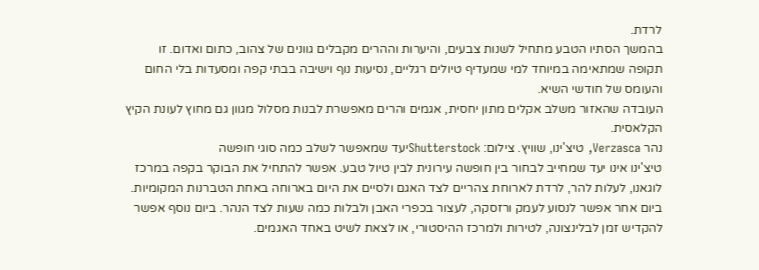לרדת.
בהמשך הסתיו הטבע מתחיל לשנות צבעים, והיערות וההרים מקבלים גוונים של צהוב, כתום ואדום. זו תקופה שמתאימה במיוחד למי שמעדיף טיולים רגליים, נסיעות נוף וישיבה בבתי קפה ומסעדות בלי החום והעומס של חודשי השיא.
העובדה שהאזור משלב אקלים מתון יחסית, אגמים והרים מאפשרת לבנות מסלול מגוון גם מחוץ לעונת הקיץ הקלאסית.
נהר Verzasca, טיצ'ינו, שוויץ. צילום: Shutterstockיעד שמאפשר לשלב כמה סוגי חופשה
טיצ'ינו אינו יעד שמחייב לבחור בין חופשה עירונית לבין טיול טבע. אפשר להתחיל את הבוקר בקפה במרכז לוגאנו, לעלות להר, לרדת לארוחת צהריים לצד האגם ולסיים את היום בארוחה באחת הטברנות המקומיות.
ביום אחר אפשר לנסוע לעמק ורזסקה, לעצור בכפרי האבן ולבלות כמה שעות לצד הנהר. ביום נוסף אפשר להקדיש זמן לבלינצונה, לטירות ולמרכז ההיסטורי, או לצאת לשיט באחד האגמים.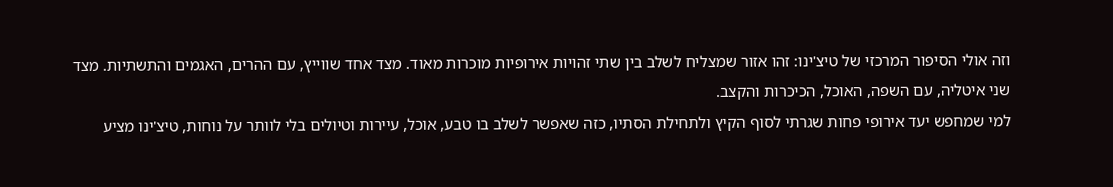וזה אולי הסיפור המרכזי של טיצ'ינו: זהו אזור שמצליח לשלב בין שתי זהויות אירופיות מוכרות מאוד. מצד אחד שווייץ, עם ההרים, האגמים והתשתיות. מצד שני איטליה, עם השפה, האוכל, הכיכרות והקצב.
למי שמחפש יעד אירופי פחות שגרתי לסוף הקיץ ולתחילת הסתיו, כזה שאפשר לשלב בו טבע, אוכל, עיירות וטיולים בלי לוותר על נוחות, טיצ'ינו מציע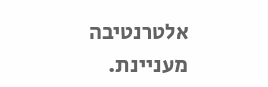אלטרנטיבה מעניינת.